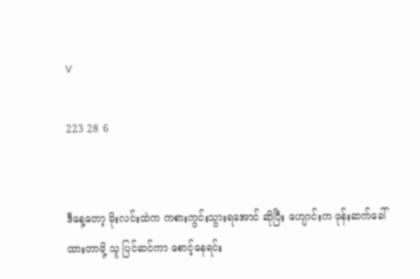V

223 28 6


ဒီနေ့တော့ မိုးလင်းထဲက ကစားကွင်းသွားရအောင် ဆိုပြီး ဟျောင်းက ဖုန်းဆက်ခေါ်ထားတာမို့ သူ ပြင်ဆင်ကာ စောင့်နေရင်း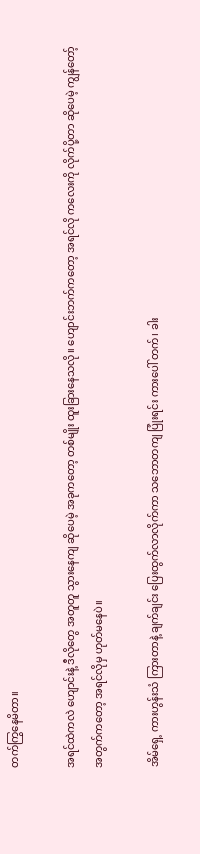တက်ကြွနေမိတာ။

အရင်ထဲကလဲ ဟျောင်းနဲ့ ဒီလိုတွေ အတူတူ သွားနေကျ ဆိုပေမဲ့ အခုကတော့ တစ်မျိုး ထူးခြားနေသလို။ ဟျောင်းဘက်က‌တော့ အရင်လို ကလေးကို လိုက်ပို့တာ ဆိုပေမဲ့ ကျွန်တော့်အတွက်ကတော့ အရင်လိုမှ ဟုတ်မ‌နေပဲ။

အိမ်ရှေ့ ကားဟွန်းသံ ကြားတာနဲ့ ချက်ချင်း ပြေးထွက်လာလိုက်ကာ သဘောတကျ ပြုံးရင်း ကားပေါ် တက်၊ ခါး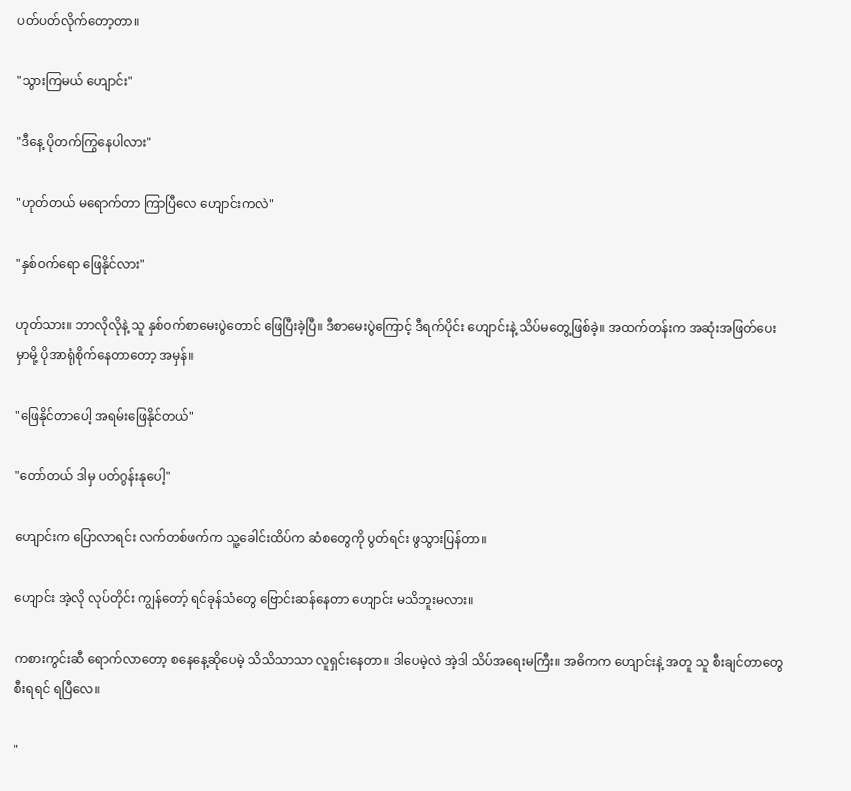ပတ်ပတ်လိုက်တော့တာ။

"သွားကြမယ် ဟျောင်း"

"ဒီနေ့ ပိုတက်ကြွနေ‌ပါလား"

"ဟုတ်တယ် မရောက်တာ ကြာပြီလေ ဟျောင်းကလဲ"

"နှစ်ဝက်ရော ဖြေနိုင်လား"

ဟုတ်သား။ ဘာလိုလိုနဲ့ သူ နှစ်ဝက်စာမေးပွဲတောင် ဖြေပြီးခဲ့ပြီ။ ဒီစာမေးပွဲကြောင့် ဒီရက်ပိုင်း ဟျောင်းနဲ့ သိပ်မတွေ့ဖြစ်ခဲ့။ အထက်တန်းက အဆုံးအဖြတ်ပေးမှာမို့ ပိုအာရုံစိုက်နေတာတော့ အမှန်။

"ဖြေနိုင်တာပေါ့ အရမ်းဖြေနိုင်တယ်"

"တော်တယ် ဒါမှ ပတ်ဂွန်းနုပေါ့"

ဟျောင်းက ပြောလာရင်း လက်တစ်ဖက်က သူ့ခေါင်းထိပ်က ဆံစတွေကို ပွတ်ရင်း ဖွသွားပြန်တာ။

ဟျောင်း အဲ့လို လုပ်တိုင်း ကျွန်တော့် ရင်ခုန်သံတွေ ဗြောင်းဆန်နေတာ ဟျောင်း မသိဘူးမလား။

ကစားကွင်းဆီ ရောက်လာတော့ စနေနေ့ဆိုပေမဲ့ သိသိသာသာ လူရှင်းနေတာ။ ဒါပေမဲ့လဲ အဲ့ဒါ သိပ်အရေးမကြီး။ အဓိကက ဟျောင်းနဲ့ အတူ သူ စီးချင်တာတွေ စီးရရင် ရပြီလေ။

"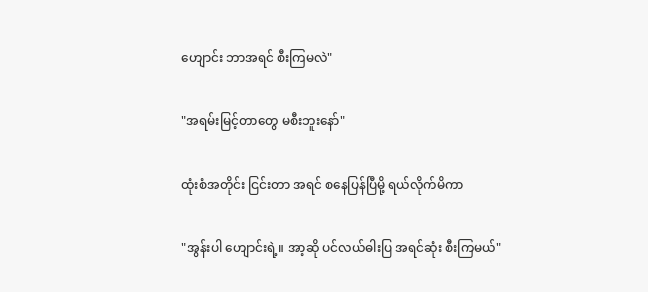ဟျောင်း ဘာအရင် စီးကြမလဲ"

"အရမ်းမြင့်တာတွေ မစီးဘူးနော်"

ထုံးစံအတိုင်း ငြင်းတာ အရင် စနေပြန်ပြီမို့ ရယ်လိုက်မိကာ

"အွန်းပါ ဟျောင်းရဲ့။ အာ့ဆို ပင်လယ်ဓါးပြ အရင်ဆုံး စီးကြမယ်"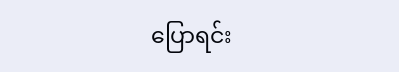ပြောရင်း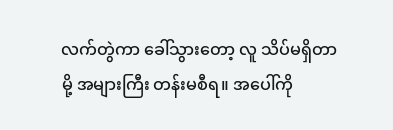လက်တွဲကာ ခေါ်သွားတော့ လူ သိပ်မရှိတာမို့ အများကြီး တန်းမစီရ။ အပေါ်ကို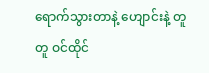ရောက်သွားတာနဲ့ ဟျောင်းနဲ့ တူတူ ဝင်ထိုင်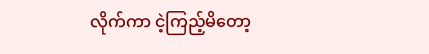လိုက်ကာ ငဲ့ကြည့်မိတော့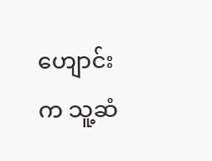ဟျောင်းက သူ့ဆံ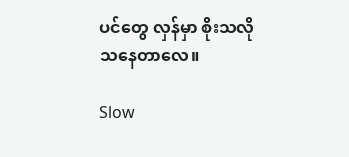ပင်တွေ လှန်မှာ စိုးသလို သနေတာလေ။

Slow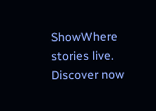ShowWhere stories live. Discover now